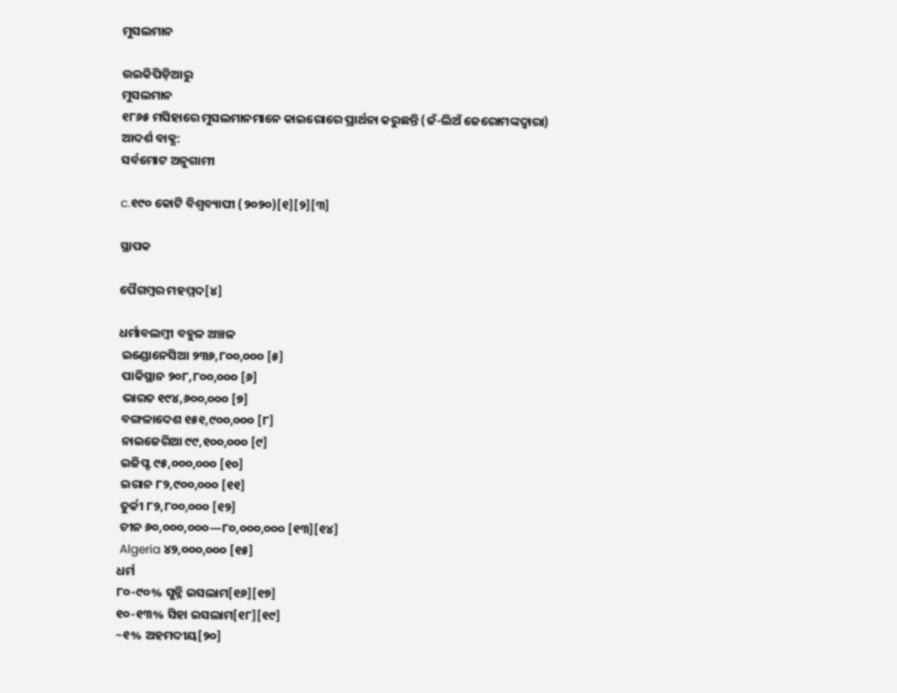ମୁସଲମାନ

ଉଇକିପିଡ଼ିଆ‌ରୁ
ମୁସଲମାନ
୧୮୬୫ ମସିହାରେ ମୁସଲମାନମାନେ କାଇରୋରେ ପ୍ରାର୍ଥନା କରୁଛନ୍ତି (ଜଁ-ଲିଅଁ ଜେରୋମଙ୍କଦ୍ୱାରା)
ଆଦର୍ଶ ବାକ୍ଯ:
ସର୍ବମୋଟ ଅନୁଗାମୀ

c.୧୯୦ କୋଟି ବିଶ୍ୱବ୍ୟାପୀ (୨୦୨୦)[୧][୨][୩]

ସ୍ଥାପକ

ପୈଗମ୍ବର ମହମ୍ମଦ[୪]

ଧର୍ମାବଲମ୍ବୀ ବହୁଳ ଅଞ୍ଚଳ
 ଇଣ୍ଡୋନେସିଆ ୨୩୬,୮୦୦,୦୦୦ [୫]
 ପାକିସ୍ଥାନ ୨୦୮,୮୦୦,୦୦୦ [୬]
 ଭାରତ ୧୯୪,୬୦୦,୦୦୦ [୭]
 ବଙ୍ଗଳାଦେଶ ୧୫୧,୯୦୦,୦୦୦ [୮]
 ନାଇଜେରିଆ ୯୯,୧୦୦,୦୦୦ [୯]
 ଇଜିପ୍ଟ ୯୫,୦୦୦,୦୦୦ [୧୦]
 ଇରାନ ୮୨,୯୦୦,୦୦୦ [୧୧]
 ତୁର୍କୀ ୮୨,୮୦୦,୦୦୦ [୧୨]
 ଚୀନ ୬୦,୦୦୦,୦୦୦—୮୦,୦୦୦,୦୦୦ [୧୩][୧୪]
 Algeria ୪୨,୦୦୦,୦୦୦ [୧୫]
ଧର୍ମ
୮୦-୯୦% ସୁନ୍ନି ଇସଲାମ[୧୬][୧୭]
୧୦-୧୩% ସିହା ଇସଲାମ[୧୮][୧୯]
~୧% ଅହମଦୀୟ[୨୦]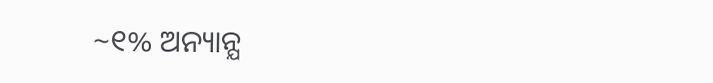~୧% ଅନ୍ୟାନ୍ଯ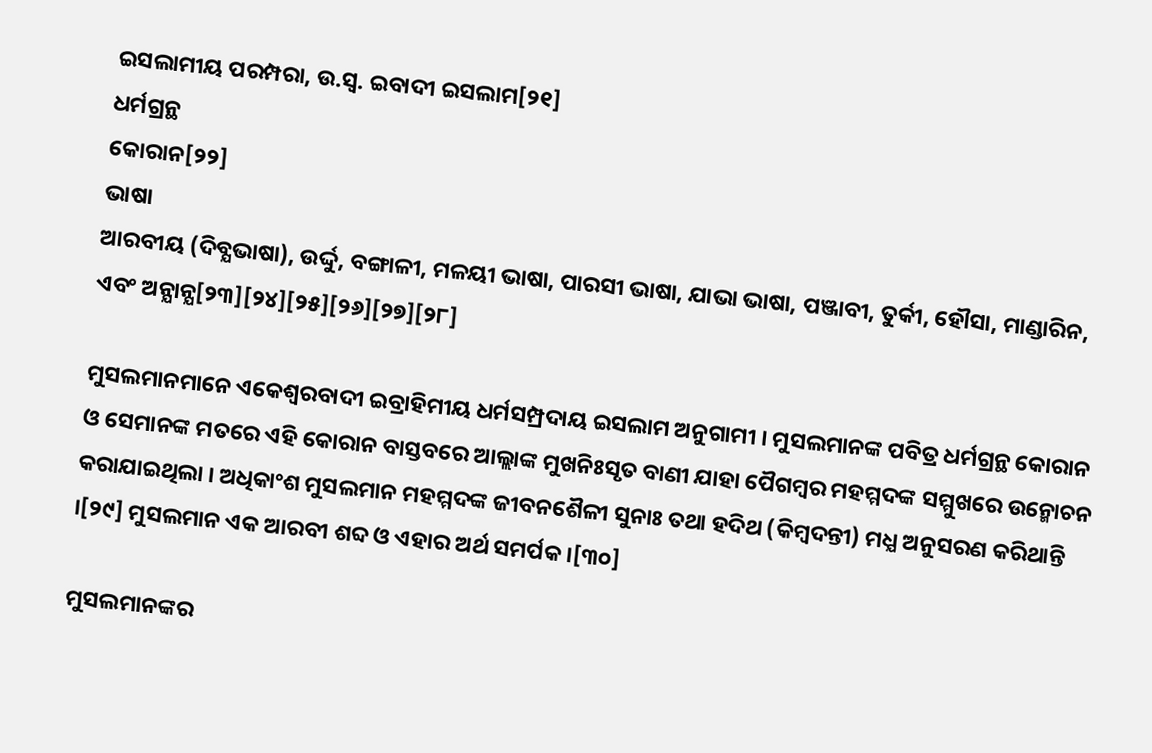ଇସଲାମୀୟ ପରମ୍ପରା, ଉ.ସ୍ୱ. ଇବାଦୀ ଇସଲାମ[୨୧]
ଧର୍ମଗ୍ରନ୍ଥ
କୋରାନ[୨୨]
ଭାଷା
ଆରବୀୟ (ଦିବ୍ଯଭାଷା), ଉର୍ଦ୍ଦୁ, ବଙ୍ଗାଳୀ, ମଳୟୀ ଭାଷା, ପାରସୀ ଭାଷା, ଯାଭା ଭାଷା, ପଞ୍ଜାବୀ, ତୁର୍କୀ, ହୌସା, ମାଣ୍ଡାରିନ, ଏବଂ ଅନ୍ଯାନ୍ଯ[୨୩][୨୪][୨୫][୨୬][୨୭][୨୮]

ମୁସଲମାନମାନେ ଏକେଶ୍ୱରବାଦୀ ଇବ୍ରାହିମୀୟ ଧର୍ମସମ୍ପ୍ରଦାୟ ଇସଲାମ ଅନୁଗାମୀ । ମୁସଲମାନଙ୍କ ପବିତ୍ର ଧର୍ମଗ୍ରନ୍ଥ କୋରାନ ଓ ସେମାନଙ୍କ ମତରେ ଏହି କୋରାନ ବାସ୍ତବରେ ଆଲ୍ଲାଙ୍କ ମୁଖନିଃସୃତ ବାଣୀ ଯାହା ପୈଗମ୍ବର ମହମ୍ମଦଙ୍କ ସମ୍ମୁଖରେ ଉନ୍ମୋଚନ କରାଯାଇଥିଲା । ଅଧିକାଂଶ ମୁସଲମାନ ମହମ୍ମଦଙ୍କ ଜୀବନଶୈଳୀ ସୁନାଃ ତଥା ହଦିଥ (କିମ୍ବଦନ୍ତୀ) ମଧ୍ଯ ଅନୁସରଣ କରିଥାନ୍ତି ।[୨୯] ମୁସଲମାନ ଏକ ଆରବୀ ଶବ୍ଦ ଓ ଏହାର ଅର୍ଥ ସମର୍ପକ ।[୩୦]

ମୁସଲମାନଙ୍କର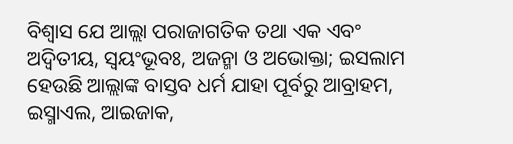ବିଶ୍ୱାସ ଯେ ଆଲ୍ଲା ପରାଜାଗତିକ ତଥା ଏକ ଏବଂ ଅଦ୍ୱିତୀୟ, ସ୍ୱୟଂଭୂବଃ, ଅଜନ୍ମା ଓ ଅଭୋକ୍ତା; ଇସଲାମ ହେଉଛି ଆଲ୍ଲାଙ୍କ ବାସ୍ତବ ଧର୍ମ ଯାହା ପୂର୍ବରୁ ଆବ୍ରାହମ, ଇସ୍ମାଏଲ, ଆଇଜାକ,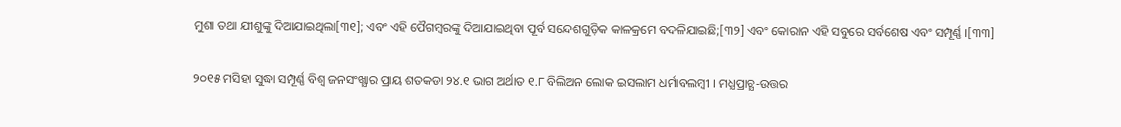ମୁଶା ତଥା ଯୀଶୁଙ୍କୁ ଦିଆଯାଇଥିଲା[୩୧]; ଏବଂ ଏହି ପୈଗମ୍ବରଙ୍କୁ ଦିଆଯାଇଥିବା ପୂର୍ବ ସନ୍ଦେଶଗୁଡ଼ିକ କାଳକ୍ରମେ ବଦଳିଯାଇଛି;[୩୨] ଏବଂ କୋରାନ ଏହି ସବୁରେ ସର୍ବଶେଷ ଏବଂ ସମ୍ପୂର୍ଣ୍ଣ ।[୩୩]

୨୦୧୫ ମସିହା ସୁଦ୍ଧା ସମ୍ପୂର୍ଣ୍ଣ ବିଶ୍ୱ ଜନସଂଖ୍ଯାର ପ୍ରାୟ ଶତକଡା ୨୪.୧ ଭାଗ ଅର୍ଥାତ ୧.୮ ବିଲିଅନ ଲୋକ ଇସଲାମ ଧର୍ମାବଲମ୍ବୀ । ମଧ୍ଯପ୍ରାଚ୍ଯ-ଉତ୍ତର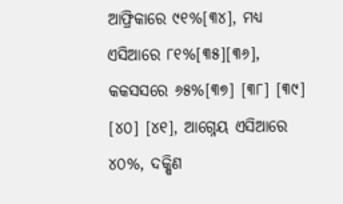ଆଫ୍ରିକାରେ ୯୧%[୩୪], ମଧ୍ଯ ଏସିଆରେ ୮୧%[୩୫][୩୬], କକସସରେ ୬୫%[୩୭] [୩୮] [୩୯] [୪୦] [୪୧], ଆଗ୍ନେୟ ଏସିଆରେ ୪୦%, ଦକ୍ଷିଣ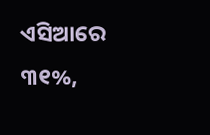ଏସିଆରେ ୩୧%,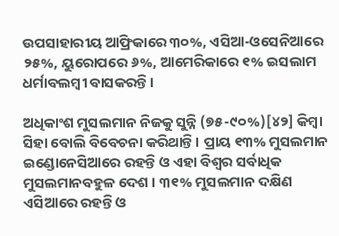ଉପସାହାରୀୟ ଆଫ୍ରିକାରେ ୩୦%, ଏସିଆ-ଓସେନିଆରେ ୨୫%, ୟୁରୋପରେ ୬%, ଆମେରିକାରେ ୧% ଇସଲାମ ଧର୍ମାବଲମ୍ବୀ ବାସକରନ୍ତି ।

ଅଧିକାଂଶ ମୁସଲମାନ ନିଜକୁ ସୁନ୍ନି (୭୫-୯୦%)[୪୨] କିମ୍ବା ସିହା ବୋଲି ବିବେଚନା କରିଥାନ୍ତି । ପ୍ରାୟ ୧୩% ମୁସଲମାନ ଇଣ୍ଡୋନେସିଆରେ ରହନ୍ତି ଓ ଏହା ବିଶ୍ୱର ସର୍ବାଧିକ ମୁସଲମାନବହୁଳ ଦେଶ । ୩୧% ମୁସଲମାନ ଦକ୍ଷିଣ ଏସିଆରେ ରହନ୍ତି ଓ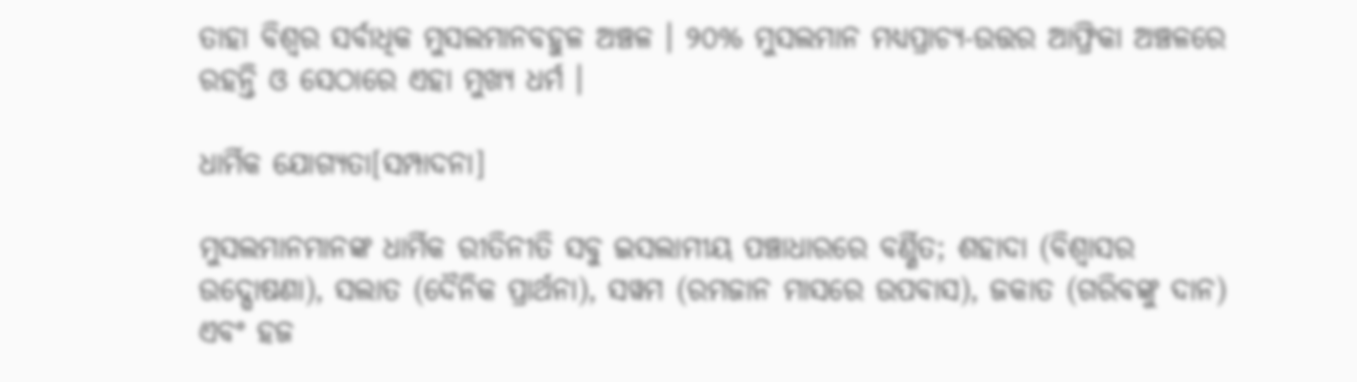ତାହା ବିଶ୍ୱର ସର୍ବାଧିକ ମୁସଲମାନବହୁଳ ଅଞ୍ଚଳ । ୨୦% ମୁସଲମାନ ମଧ୍ଯପ୍ରାଚ୍ଯ-ଉତ୍ତର ଆଫ୍ରିକା ଅଞ୍ଚଳରେ ରହନ୍ତି ଓ ସେଠାରେ ଏହା ମୁଖ୍ଯ ଧର୍ମ ।

ଧାର୍ମିକ ଯୋଗ୍ୟତା[ସମ୍ପାଦନା]

ମୁସଲମାନମାନଙ୍କ ଧାର୍ମିକ ରୀତିନୀତି ସବୁ ଇସଲାମୀୟ ପଞ୍ଚାଧାରରେ ବର୍ଣ୍ଣିତ; ଶହାଦା (ବିଶ୍ବାସର ଉଦ୍ଘୋଷଣା), ସଲାତ (ଦୈନିକ ପ୍ରାର୍ଥନା), ସୱମ (ରମଜାନ ମାସରେ ଉପବାସ), ଜକାତ (ଗରିବଙ୍କୁ ଦାନ) ଏବଂ ହଜ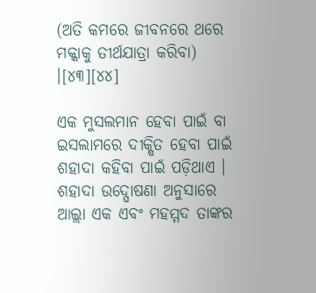(ଅତି କମରେ ଜୀବନରେ ଥରେ ମକ୍କାକୁ ତୀର୍ଥଯାତ୍ରା କରିବା) ।[୪୩][୪୪]

ଏକ ମୁସଲମାନ ହେବା ପାଇଁ ବା ଇସଲାମରେ ଦୀକ୍ଷିତ ହେବା ପାଇଁ ଶହାଦା କହିବା ପାଇଁ ପଡ଼ିଥାଏ । ଶହାଦା ଉଦ୍ଘୋଷଣା ଅନୁସାରେ ଆଲ୍ଲା ଏକ ଏବଂ ମହମ୍ମଦ ତାଙ୍କର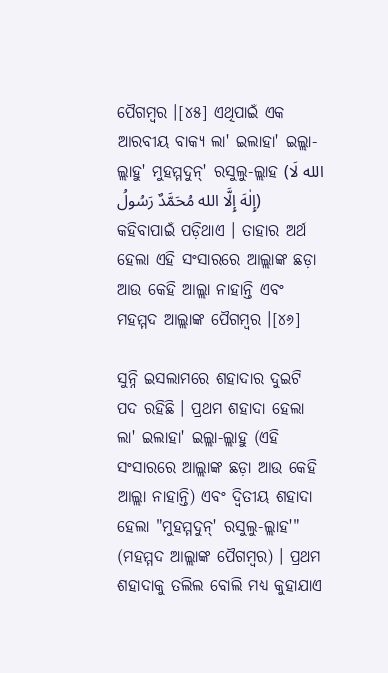ପୈଗମ୍ବର ।[୪୫] ଏଥିପାଇଁ ଏକ ଆରବୀୟ ବାକ୍ଯ ଲା' ଇଲାହା' ଇଲ୍ଲା-ଲ୍ଲାହୁ' ମୁହମ୍ମଦୁନ୍' ରସୁଲୁ-ଲ୍ଲାହ (الله لَا إِلٰهَ إِلَّا الله مُحَمَّدٌ رَسُولُ) କହିବାପାଇଁ ପଡ଼ିଥାଏ । ତାହାର ଅର୍ଥ ହେଲା ଏହି ସଂସାରରେ ଆଲ୍ଲାଙ୍କ ଛଡ଼ା ଆଉ କେହି ଆଲ୍ଲା ନାହାନ୍ତି ଏବଂ ମହମ୍ମଦ ଆଲ୍ଲାଙ୍କ ପୈଗମ୍ବର ।[୪୬]

ସୁନ୍ନି ଇସଲାମରେ ଶହାଦାର ଦୁଇଟି ପଦ ରହିଛି । ପ୍ରଥମ ଶହାଦା ହେଲା ଲା' ଇଲାହା' ଇଲ୍ଲା-ଲ୍ଲାହୁ (ଏହି ସଂସାରରେ ଆଲ୍ଲାଙ୍କ ଛଡ଼ା ଆଉ କେହି ଆଲ୍ଲା ନାହାନ୍ତି) ଏବଂ ଦ୍ୱିତୀୟ ଶହାଦା ହେଲା "ମୁହମ୍ମଦୁନ୍' ରସୁଲୁ-ଲ୍ଲାହ'" (ମହମ୍ମଦ ଆଲ୍ଲାଙ୍କ ପୈଗମ୍ବର) । ପ୍ରଥମ ଶହାଦାକୁ ତଲିଲ ବୋଲି ମଧ୍ଯ କୁହାଯାଏ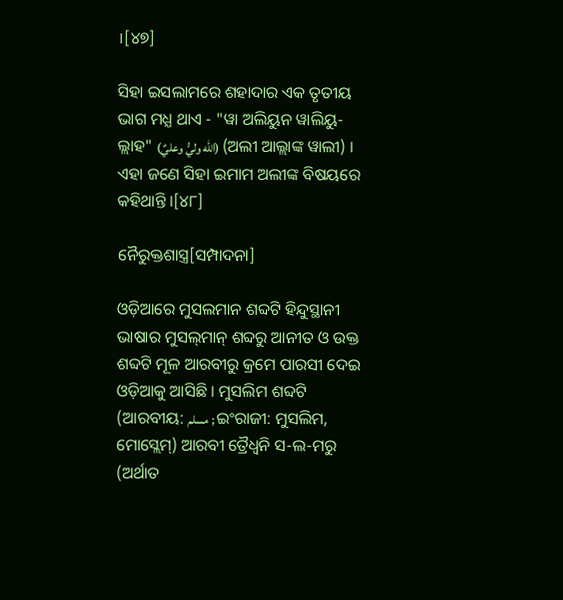।[୪୭]

ସିହା ଇସଲାମରେ ଶହାଦାର ଏକ ତୃତୀୟ ଭାଗ ମଧ୍ଯ ଥାଏ - "ୱା ଅଲିୟୁନ ୱାଲିୟୁ-ଲ୍ଲାହ" (الله وليُّ وعليٌ) (ଅଲୀ ଆଲ୍ଲାଙ୍କ ୱାଲୀ) । ଏହା ଜଣେ ସିହା ଇମାମ ଅଲୀଙ୍କ ବିଷୟରେ କହିଥାନ୍ତି ।[୪୮]

ନୈରୁକ୍ତଶାସ୍ତ୍ର[ସମ୍ପାଦନା]

ଓଡ଼ିଆରେ ମୁସଲମାନ ଶବ୍ଦଟି ହିନ୍ଦୁସ୍ଥାନୀ ଭାଷାର ମୁସଲ୍‌ମାନ୍ ଶବ୍ଦରୁ ଆନୀତ ଓ ଉକ୍ତ ଶବ୍ଦଟି ମୂଳ ଆରବୀରୁ କ୍ରମେ ପାରସୀ ଦେଇ ଓଡ଼ିଆକୁ ଆସିଛି । ମୁସଲିମ ଶବ୍ଦଟି (ଆରବୀୟ: مسلم ; ଇଂରାଜୀ: ମୁସଲିମ, ମୋସ୍ଲେମ୍) ଆରବୀ ତ୍ରୈଧ୍ୱନି ସ-ଲ-ମରୁ (ଅର୍ଥାତ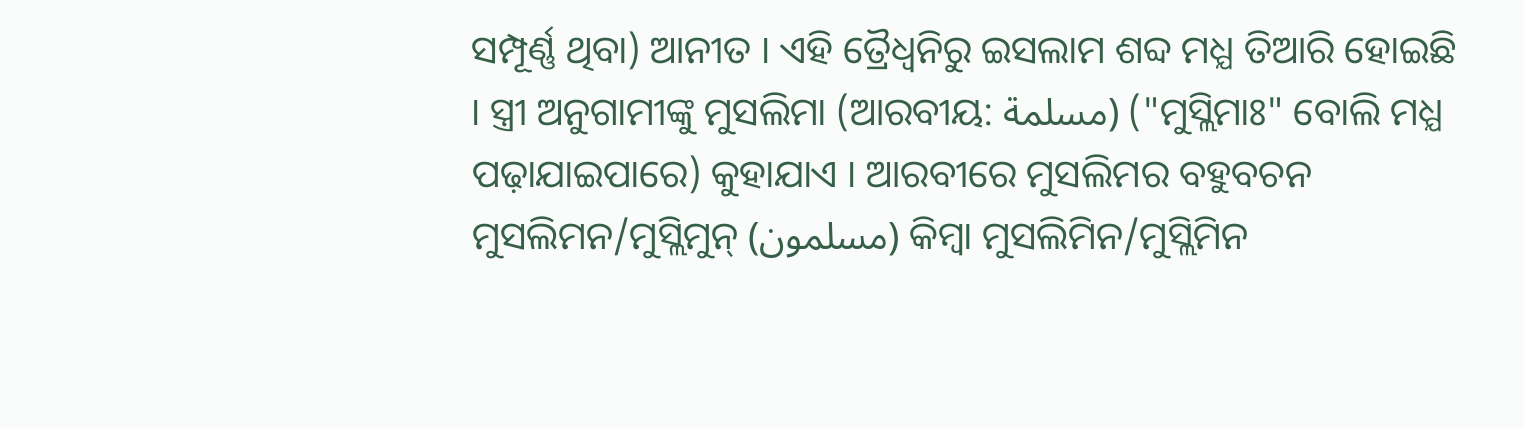ସମ୍ପୂର୍ଣ୍ଣ ଥିବା) ଆନୀତ । ଏହି ତ୍ରୈଧ୍ୱନିରୁ ଇସଲାମ ଶବ୍ଦ ମଧ୍ଯ ତିଆରି ହୋଇଛି । ସ୍ତ୍ରୀ ଅନୁଗାମୀଙ୍କୁ ମୁସଲିମା (ଆରବୀୟ: مسلمة) ("ମୁସ୍ଲିମାଃ" ବୋଲି ମଧ୍ଯ ପଢ଼ାଯାଇପାରେ) କୁହାଯାଏ । ଆରବୀରେ ମୁସଲିମର ବହୁବଚନ ମୁସଲିମନ/ମୁସ୍ଲିମୁନ୍ (مسلمون) କିମ୍ବା ମୁସଲିମିନ/ମୁସ୍ଲିମିନ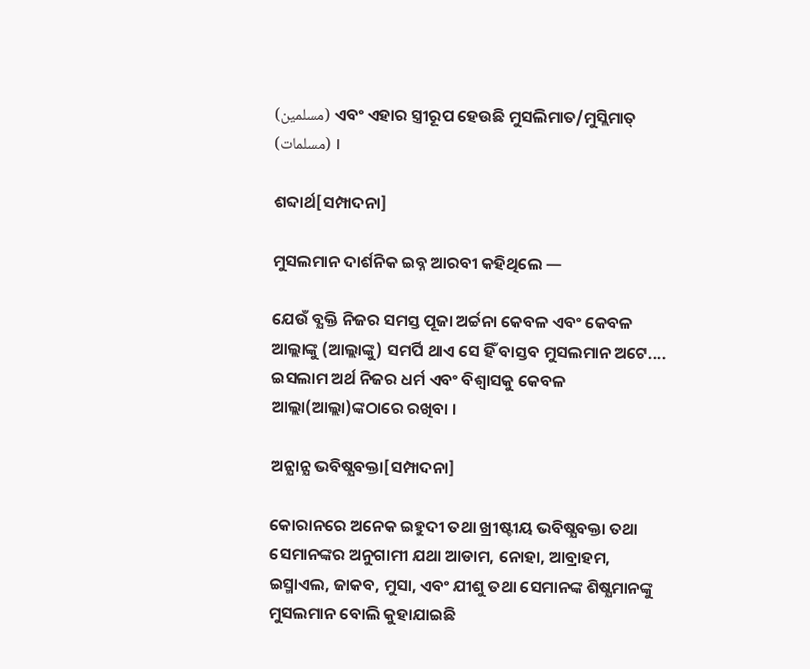(مسلمين) ଏବଂ ଏହାର ସ୍ତ୍ରୀରୂପ ହେଉଛି ମୁସଲିମାତ/ମୁସ୍ଲିମାତ୍ (مسلمات) ।

ଶବ୍ଦାର୍ଥ[ସମ୍ପାଦନା]

ମୁସଲମାନ ଦାର୍ଶନିକ ଇବ୍ନ ଆରବୀ କହିଥିଲେ —

ଯେଉଁ ବ୍ଯକ୍ତି ନିଜର ସମସ୍ତ ପୂଜା ଅର୍ଚ୍ଚନା କେବଳ ଏବଂ କେବଳ ଆଲ୍ଲାଙ୍କୁ (ଆଲ୍ଲାଙ୍କୁ) ସମର୍ପି ଥାଏ ସେ ହିଁ ବାସ୍ତବ ମୁସଲମାନ ଅଟେ.... ଇସଲାମ ଅର୍ଥ ନିଜର ଧର୍ମ ଏବଂ ବିଶ୍ବାସକୁ କେବଳ ଆଲ୍ଲା(ଆଲ୍ଲା)ଙ୍କଠାରେ ରଖିବା ।

ଅନ୍ଯାନ୍ଯ ଭବିଷ୍ଯବକ୍ତା[ସମ୍ପାଦନା]

କୋରାନରେ ଅନେକ ଇହୁଦୀ ତଥା ଖ୍ରୀଷ୍ଟୀୟ ଭବିଷ୍ଯବକ୍ତା ତଥା ସେମାନଙ୍କର ଅନୁଗାମୀ ଯଥା ଆଡାମ, ନୋହା, ଆବ୍ରାହମ, ଇସ୍ମାଏଲ, ଜାକବ, ମୁସା, ଏବଂ ଯୀଶୁ ତଥା ସେମାନଙ୍କ ଶିଷ୍ଯମାନଙ୍କୁ ମୁସଲମାନ ବୋଲି କୁହାଯାଇଛି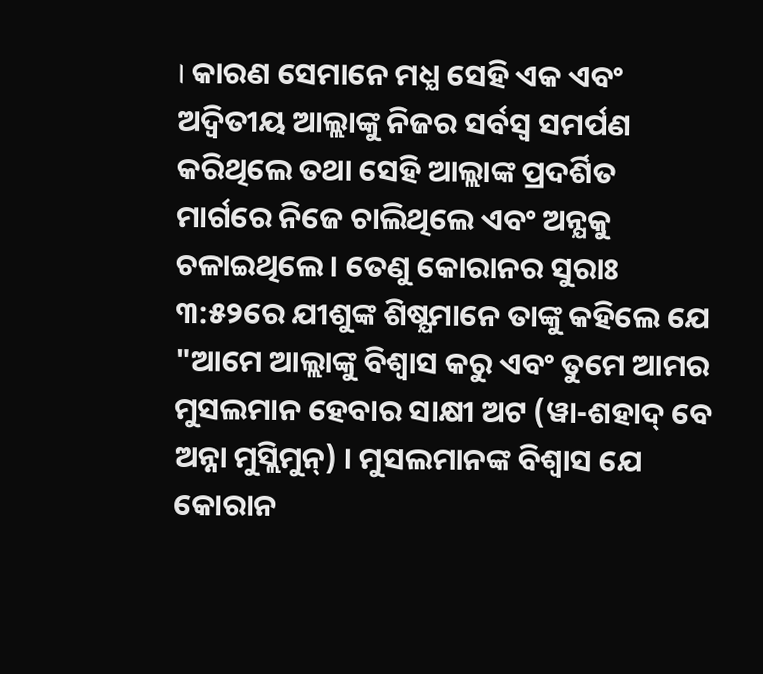। କାରଣ ସେମାନେ ମଧ୍ଯ ସେହି ଏକ ଏବଂ ଅଦ୍ୱିତୀୟ ଆଲ୍ଲାଙ୍କୁ ନିଜର ସର୍ବସ୍ବ ସମର୍ପଣ କରିଥିଲେ ତଥା ସେହି ଆଲ୍ଲାଙ୍କ ପ୍ରଦର୍ଶିତ ମାର୍ଗରେ ନିଜେ ଚାଲିଥିଲେ ଏବଂ ଅନ୍ଯକୁ ଚଳାଇଥିଲେ । ତେଣୁ କୋରାନର ସୁରାଃ ୩:୫୨ରେ ଯୀଶୁଙ୍କ ଶିଷ୍ଯମାନେ ତାଙ୍କୁ କହିଲେ ଯେ "ଆମେ ଆଲ୍ଲାଙ୍କୁ ବିଶ୍ବାସ କରୁ ଏବଂ ତୁମେ ଆମର ମୁସଲମାନ ହେବାର ସାକ୍ଷୀ ଅଟ (ୱା-ଶହାଦ୍ ବେ ଅନ୍ନା ମୁସ୍ଲିମୁନ୍) । ମୁସଲମାନଙ୍କ ବିଶ୍ବାସ ଯେ କୋରାନ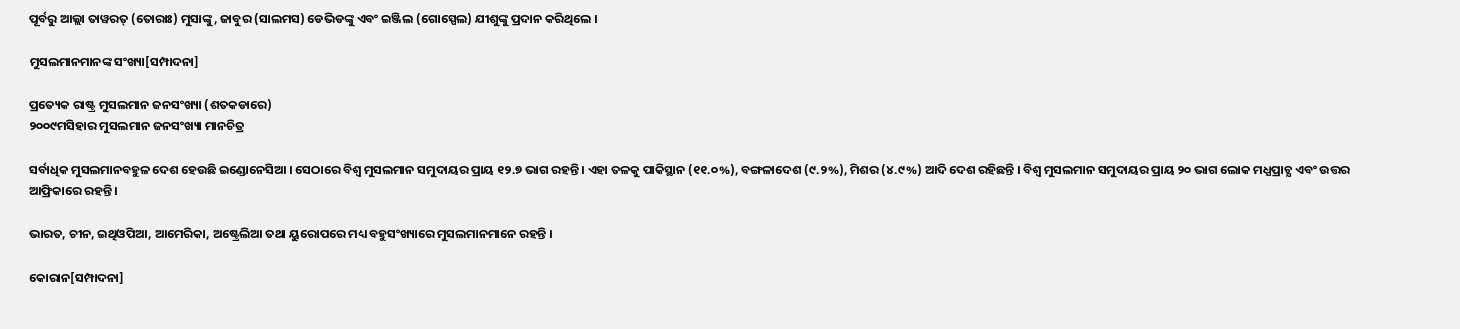ପୂର୍ବରୁ ଆଲ୍ଲା ତାୱରତ୍ (ତୋରାଃ) ମୁସାଙ୍କୁ, ଜାବୁର (ସାଲମସ) ଡେଭିଡଙ୍କୁ ଏବଂ ଇଞ୍ଜିଲ (ଗୋସ୍ପେଲ) ଯୀଶୁଙ୍କୁ ପ୍ରଦାନ କରିଥିଲେ ।

ମୁସଲମାନମାନଙ୍କ ସଂଖ୍ୟା[ସମ୍ପାଦନା]

ପ୍ରତ୍ୟେକ ରାଷ୍ଟ୍ର ମୁସଲମାନ ଜନସଂଖ୍ୟା (ଶତକଡାରେ)
୨୦୦୯ମସିହାର ମୁସଲମାନ ଜନସଂଖ୍ୟା ମାନଚିତ୍ର

ସର୍ବାଧିକ ମୁସଲମାନବହୁଳ ଦେଶ ହେଉଛି ଇଣ୍ଡୋନେସିଆ । ସେଠାରେ ବିଶ୍ୱ ମୁସଲମାନ ସମୁଦାୟର ପ୍ରାୟ ୧୨.୭ ଭାଗ ରହନ୍ତି । ଏହା ତଳକୁ ପାକିସ୍ଥାନ (୧୧.୦%), ବଙ୍ଗଳାଦେଶ (୯.୨%), ମିଶର (୪.୯%) ଆଦି ଦେଶ ରହିଛନ୍ତି । ବିଶ୍ୱ ମୁସଲମାନ ସମୁଦାୟର ପ୍ରାୟ ୨୦ ଭାଗ ଲୋକ ମଧ୍ଯପ୍ରାଚ୍ଯ ଏବଂ ଉତ୍ତର ଆଫ୍ରିକାରେ ରହନ୍ତି ।

ଭାରତ, ଚୀନ, ଇଥିଓପିଆ, ଆମେରିକା, ଅଷ୍ଟ୍ରେଲିଆ ତଥା ୟୁରୋପରେ ମଧ୍ୟ ବହୁସଂଖ୍ୟାରେ ମୁସଲମାନମାନେ ରହନ୍ତି ।

କୋରାନ[ସମ୍ପାଦନା]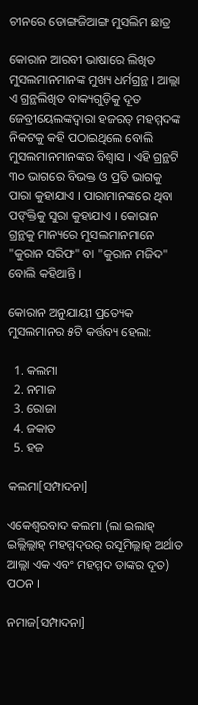ଚୀନରେ ଡୋଙ୍ଗଜିଆଙ୍ଗ ମୁସଲିମ ଛାତ୍ର

କୋରାନ ଆରବୀ ଭାଷାରେ ଲିଖିତ ମୁସଲମାନମାନଙ୍କ ମୁଖ୍ୟ ଧର୍ମଗ୍ରନ୍ଥ । ଆଲ୍ଲା ଏ ଗ୍ରନ୍ଥଲିଖିତ ବାକ୍ୟଗୁଡ଼ିକୁ ଦୂତ ଜେବ୍ରୀୟେଲଙ୍କଦ୍ୱାରା ହଜରତ୍ ମହମ୍ମଦଙ୍କ ନିକଟକୁ କହି ପଠାଇଥିଲେ ବୋଲି ମୁସଲମାନମାନଙ୍କର ବିଶ୍ୱାସ । ଏହି ଗ୍ରନ୍ଥଟି ୩୦ ଭାଗରେ ବିଭକ୍ତ ଓ ପ୍ରତି ଭାଗକୁ ପାରା କୁହାଯାଏ । ପାରାମାନଙ୍କରେ ଥିବା ପଙ୍‌କ୍ତିକୁ ସୁରା କୁହାଯାଏ । କୋରାନ ଗ୍ରନ୍ଥକୁ ମାନ୍ୟରେ ମୁସଲମାନମାନେ "କୁରାନ ସରିଫ" ବା "କୁରାନ ମଜିଦ" ବୋଲି କହିଥାନ୍ତି ।

କୋରାନ ଅନୁଯାୟୀ ପ୍ରତ୍ୟେକ ମୁସଲମାନର ୫ଟି କର୍ତ୍ତବ୍ୟ ହେଲା:

  1. କଲମା
  2. ନମାଜ
  3. ରୋଜା
  4. ଜକାତ
  5. ହଜ

କଲମା[ସମ୍ପାଦନା]

ଏକେଶ୍ୱରବାଦ କଲମା (ଲା ଇଲାହ୍‌ ଇଲ୍ଲିଲ୍ଲାହ୍ ମହମ୍ମଦ୍‌ଉର୍‌ ରସୂମିଲ୍ଲାହ୍‌ ଅର୍ଥାତ ଆଲ୍ଲା ଏକ ଏବଂ ମହମ୍ମଦ ତାଙ୍କର ଦୂତ) ପଠନ ।

ନମାଜ[ସମ୍ପାଦନା]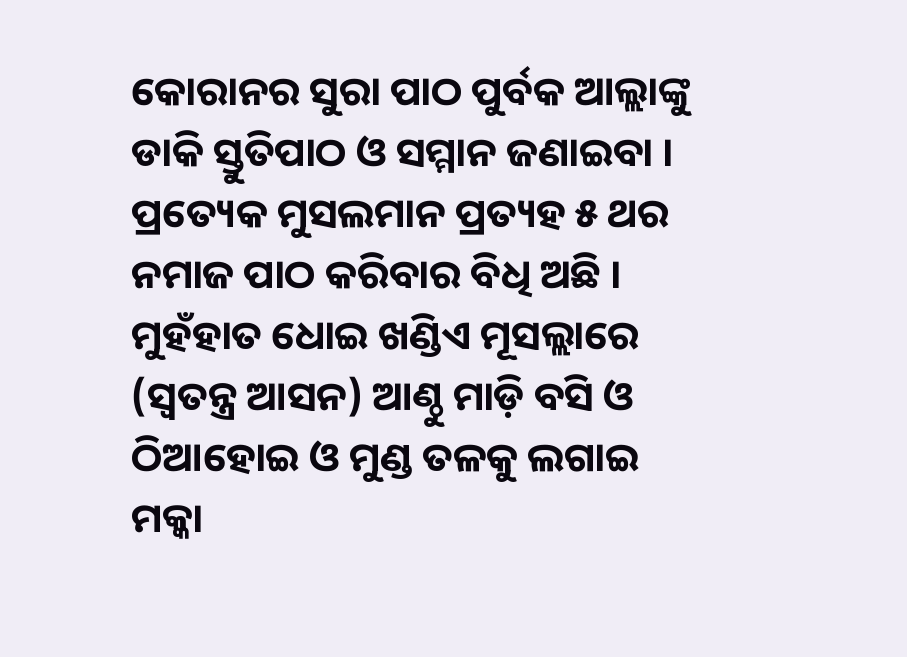କୋରାନର ସୁରା ପାଠ ପୁର୍ବକ ଆଲ୍ଲାଙ୍କୁ ଡାକି ସ୍ତୁତିପାଠ ଓ ସମ୍ମାନ ଜଣାଇବା । ପ୍ରତ୍ୟେକ ମୁସଲମାନ ପ୍ରତ୍ୟହ ୫ ଥର ନମାଜ ପାଠ କରିବାର ବିଧି ଅଛି । ମୁହଁହାତ ଧୋଇ ଖଣ୍ଡିଏ ମୂସଲ୍ଲାରେ (ସ୍ୱତନ୍ତ୍ର ଆସନ) ଆଣ୍ଠୁ ମାଡ଼ି ବସି ଓ ଠିଆହୋଇ ଓ ମୁଣ୍ଡ ତଳକୁ ଲଗାଇ ମକ୍କା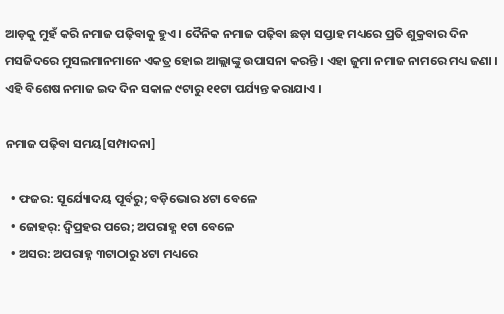ଆଡ଼କୁ ମୁହଁ କରି ନମାଜ ପଢ଼ିବାକୁ ହୁଏ । ଦୈନିକ ନମାଜ ପଢ଼ିବା ଛଡ଼ା ସପ୍ତାହ ମଧ୍ୟରେ ପ୍ରତି ଶୁକ୍ରବାର ଦିନ ମସଜିଦରେ ମୁସଲମାନମାନେ ଏକତ୍ର ହୋଇ ଆଲ୍ଲାଙ୍କୁ ଉପାସନା କରନ୍ତି । ଏହା ଜୁମା ନମାଜ ନାମରେ ମଧ୍ୟ ଜଣା । ଏହି ବିଶେଷ ନମାଜ ଇଦ ଦିନ ସକାଳ ୯ଟାରୁ ୧୧ଟା ପର୍ଯ୍ୟନ୍ତ କରାଯାଏ ।

ନମାଜ ପଢ଼ିବା ସମୟ[ସମ୍ପାଦନା]

  • ଫଜର: ସୂର୍ଯ୍ୟୋଦୟ ପୂର୍ବରୁ; ବଡ଼ିଭୋର ୪ଟା ବେଳେ
  • ଜୋହର୍: ଦ୍ୱିପ୍ରହର ପରେ; ଅପରାହ୍ଣ ୧ଟା ବେଳେ
  • ଅସର: ଅପରାହ୍ନ ୩ଟାଠାରୁ ୪ଟା ମଧ୍ୟରେ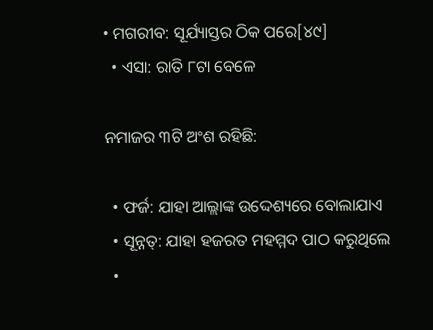• ମଗରୀବ: ସୂର୍ଯ୍ୟାସ୍ତର ଠିକ ପରେ[୪୯]
  • ଏସା: ରାତି ୮ଟା ବେଳେ

ନମାଜର ୩ଟି ଅଂଶ ରହିଛି:

  • ଫର୍ଜ: ଯାହା ଆଲ୍ଲାଙ୍କ ଉଦ୍ଦେଶ୍ୟରେ ବୋଲାଯାଏ
  • ସୂନ୍ନତ୍: ଯାହା ହଜରତ ମହମ୍ମଦ ପାଠ କରୁଥିଲେ
  •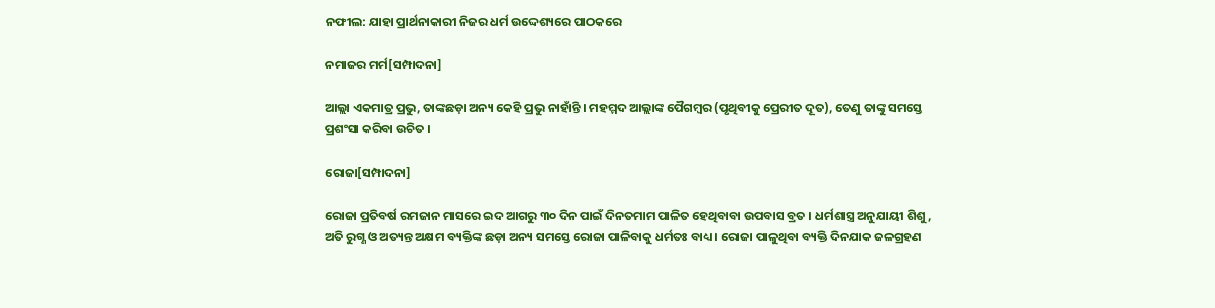ନଫୀଲ: ଯାହା ପ୍ରାର୍ଥନାକାରୀ ନିଜର ଧର୍ମ ଉଦ୍ଦେଶ୍ୟରେ ପାଠକରେ

ନମାଜର ମର୍ମ[ସମ୍ପାଦନା]

ଆଲ୍ଲା ଏକମାତ୍ର ପ୍ରଭୁ, ତାଙ୍କଛଡ଼ା ଅନ୍ୟ କେହି ପ୍ରଭୁ ନାହାଁନ୍ତି । ମହମ୍ମଦ ଆଲ୍ଲାଙ୍କ ପୈଗମ୍ବର (ପୃଥିବୀକୁ ପ୍ରେରୀତ ଦୂତ), ତେଣୁ ତାଙ୍କୁ ସମସ୍ତେ ପ୍ରଶଂସା କରିବା ଉଚିତ ।

ରୋଜା[ସମ୍ପାଦନା]

ରୋଜା ପ୍ରତିବର୍ଷ ରମଜାନ ମାସରେ ଇଦ ଆଗରୁ ୩୦ ଦିନ ପାଇଁ ଦିନତମାମ ପାଳିତ ହେଥିବାବା ଉପବାସ ବ୍ରତ । ଧର୍ମଶାସ୍ତ୍ର ଅନୁଯାୟୀ ଶିଶୁ, ଅତି ରୁଗ୍ଣ ଓ ଅତ୍ୟନ୍ତ ଅକ୍ଷମ ବ୍ୟକ୍ତିଙ୍କ ଛଡ଼ା ଅନ୍ୟ ସମସ୍ତେ ରୋଜା ପାଳିବାକୁ ଧର୍ମତଃ ବାଧ୍ୟ । ରୋଜା ପାଳୁଥିବା ବ୍ୟକ୍ତି ଦିନଯାକ ଜଳଗ୍ରହଣ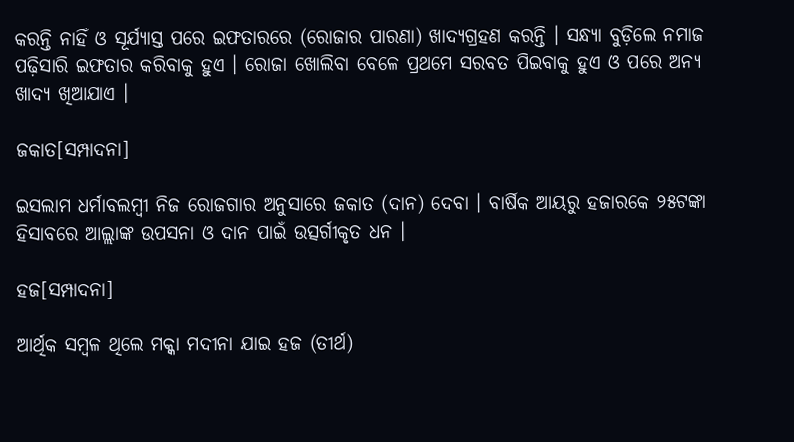କରନ୍ତି ନାହିଁ ଓ ସୂର୍ଯ୍ୟାସ୍ତ ପରେ ଇଫତାରରେ (ରୋଜାର ପାରଣା) ଖାଦ୍ୟଗ୍ରହଣ କରନ୍ତି । ସନ୍ଧ୍ୟା ବୁଡ଼ିଲେ ନମାଜ ପଢ଼ିସାରି ଇଫତାର କରିବାକୁ ହୁଏ । ରୋଜା ଖୋଲିବା ବେଳେ ପ୍ରଥମେ ସରବତ ପିଇବାକୁ ହୁଏ ଓ ପରେ ଅନ୍ୟ ଖାଦ୍ୟ ଖିଆଯାଏ ।

ଜକାତ[ସମ୍ପାଦନା]

ଇସଲାମ ଧର୍ମାବଲମ୍ବୀ ନିଜ ରୋଜଗାର ଅନୁସାରେ ଜକାତ (ଦାନ) ଦେବା । ବାର୍ଷିକ ଆୟରୁ ହଜାରକେ ୨୫ଟଙ୍କା ହିସାବରେ ଆଲ୍ଲାଙ୍କ ଉପସନା ଓ ଦାନ ପାଇଁ ଉତ୍ସର୍ଗୀକୃତ ଧନ ।

ହଜ[ସମ୍ପାଦନା]

ଆର୍ଥିକ ସମ୍ବଳ ଥିଲେ ମକ୍କା ମଦୀନା ଯାଇ ହଜ (ତୀର୍ଥ)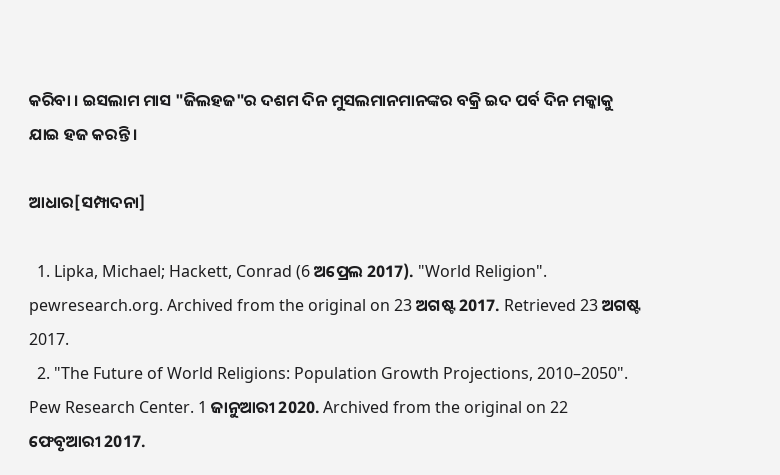କରିବା । ଇସଲାମ ମାସ "ଜିଲହଜ"ର ଦଶମ ଦିନ ମୁସଲମାନମାନଙ୍କର ବକ୍ରି ଇଦ ପର୍ବ ଦିନ ମକ୍କାକୁ ଯାଇ ହଜ କରନ୍ତି ।

ଆଧାର[ସମ୍ପାଦନା]

  1. Lipka, Michael; Hackett, Conrad (6 ଅପ୍ରେଲ 2017). "World Religion". pewresearch.org. Archived from the original on 23 ଅଗଷ୍ଟ 2017. Retrieved 23 ଅଗଷ୍ଟ 2017.
  2. "The Future of World Religions: Population Growth Projections, 2010–2050". Pew Research Center. 1 ଜାନୁଆରୀ 2020. Archived from the original on 22 ଫେବୃଆରୀ 2017.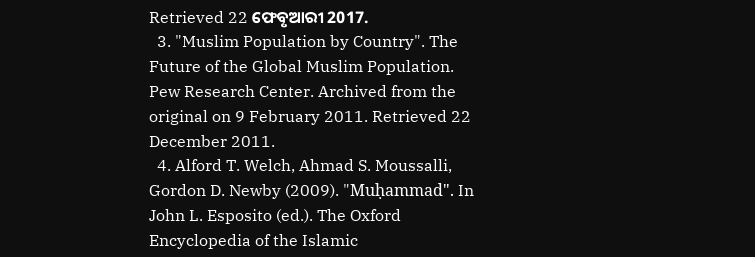Retrieved 22 ଫେବୃଆରୀ 2017.
  3. "Muslim Population by Country". The Future of the Global Muslim Population. Pew Research Center. Archived from the original on 9 February 2011. Retrieved 22 December 2011.
  4. Alford T. Welch, Ahmad S. Moussalli, Gordon D. Newby (2009). "Muḥammad". In John L. Esposito (ed.). The Oxford Encyclopedia of the Islamic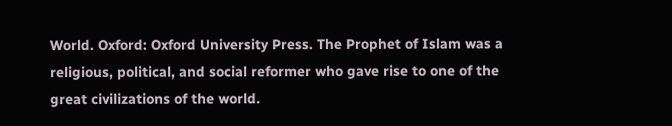World. Oxford: Oxford University Press. The Prophet of Islam was a religious, political, and social reformer who gave rise to one of the great civilizations of the world.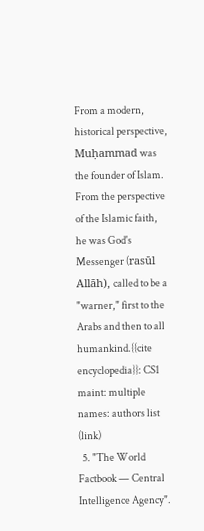From a modern, historical perspective, Muḥammad was the founder of Islam. From the perspective of the Islamic faith, he was God's Messenger (rasūl Allāh), called to be a "warner," first to the Arabs and then to all humankind.{{cite encyclopedia}}: CS1 maint: multiple names: authors list (link)
  5. "The World Factbook — Central Intelligence Agency".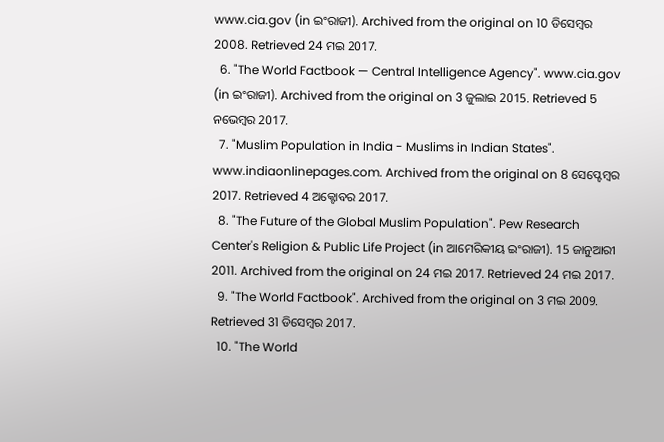www.cia.gov (in ଇଂରାଜୀ). Archived from the original on 10 ଡିସେମ୍ବର 2008. Retrieved 24 ମଇ 2017.
  6. "The World Factbook — Central Intelligence Agency". www.cia.gov (in ଇଂରାଜୀ). Archived from the original on 3 ଜୁଲାଇ 2015. Retrieved 5 ନଭେମ୍ବର 2017.
  7. "Muslim Population in India - Muslims in Indian States". www.indiaonlinepages.com. Archived from the original on 8 ସେପ୍ଟେମ୍ବର 2017. Retrieved 4 ଅକ୍ଟୋବର 2017.
  8. "The Future of the Global Muslim Population". Pew Research Center's Religion & Public Life Project (in ଆମେରିକୀୟ ଇଂରାଜୀ). 15 ଜାନୁଆରୀ 2011. Archived from the original on 24 ମଇ 2017. Retrieved 24 ମଇ 2017.
  9. "The World Factbook". Archived from the original on 3 ମଇ 2009. Retrieved 31 ଡିସେମ୍ବର 2017.
  10. "The World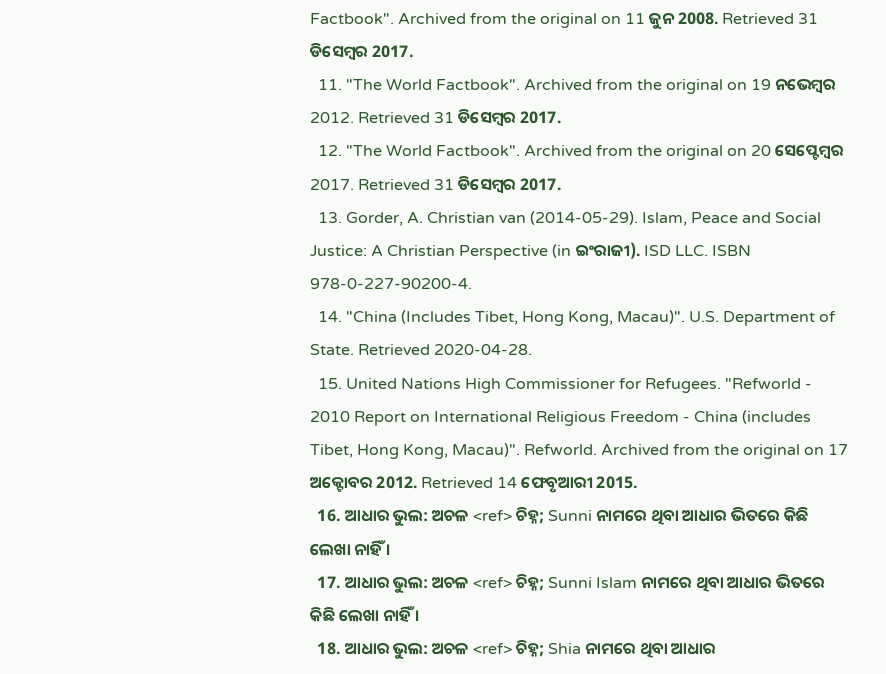Factbook". Archived from the original on 11 ଜୁନ 2008. Retrieved 31 ଡିସେମ୍ବର 2017.
  11. "The World Factbook". Archived from the original on 19 ନଭେମ୍ବର 2012. Retrieved 31 ଡିସେମ୍ବର 2017.
  12. "The World Factbook". Archived from the original on 20 ସେପ୍ଟେମ୍ବର 2017. Retrieved 31 ଡିସେମ୍ବର 2017.
  13. Gorder, A. Christian van (2014-05-29). Islam, Peace and Social Justice: A Christian Perspective (in ଇଂରାଜୀ). ISD LLC. ISBN 978-0-227-90200-4.
  14. "China (Includes Tibet, Hong Kong, Macau)". U.S. Department of State. Retrieved 2020-04-28.
  15. United Nations High Commissioner for Refugees. "Refworld - 2010 Report on International Religious Freedom - China (includes Tibet, Hong Kong, Macau)". Refworld. Archived from the original on 17 ଅକ୍ଟୋବର 2012. Retrieved 14 ଫେବୃଆରୀ 2015.
  16. ଆଧାର ଭୁଲ: ଅଚଳ <ref> ଚିହ୍ନ; Sunni ନାମରେ ଥିବା ଆଧାର ଭିତରେ କିଛି ଲେଖା ନାହିଁ ।
  17. ଆଧାର ଭୁଲ: ଅଚଳ <ref> ଚିହ୍ନ; Sunni Islam ନାମରେ ଥିବା ଆଧାର ଭିତରେ କିଛି ଲେଖା ନାହିଁ ।
  18. ଆଧାର ଭୁଲ: ଅଚଳ <ref> ଚିହ୍ନ; Shia ନାମରେ ଥିବା ଆଧାର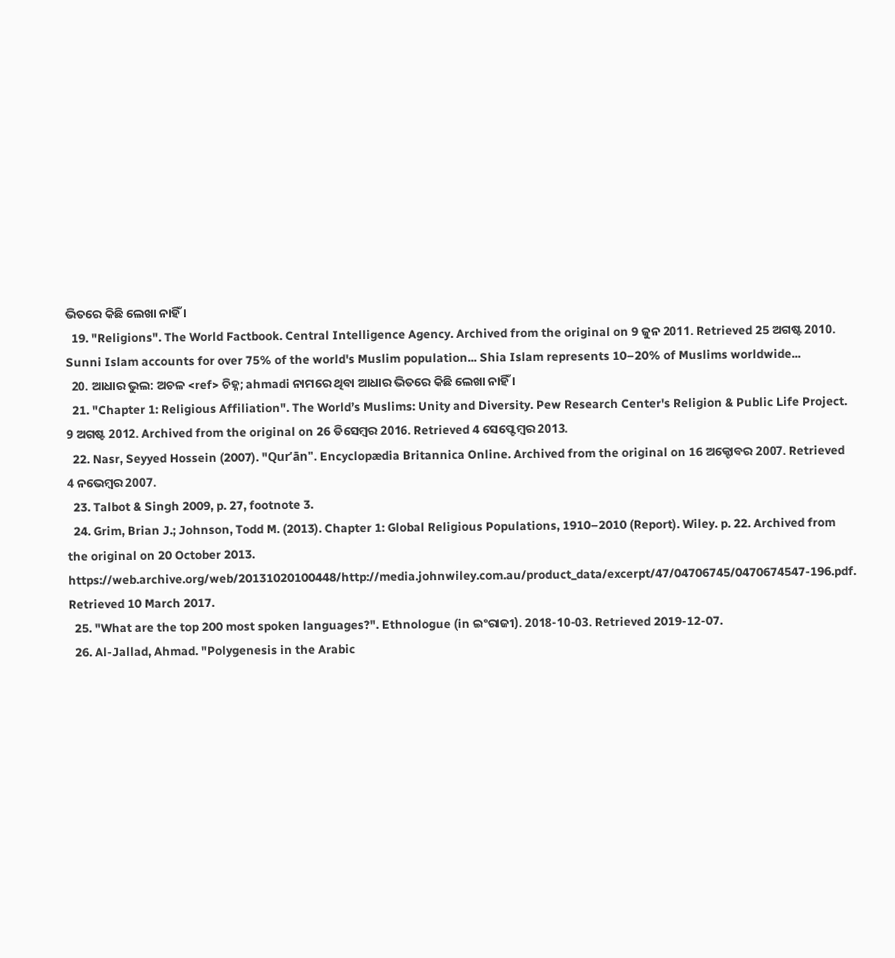ଭିତରେ କିଛି ଲେଖା ନାହିଁ ।
  19. "Religions". The World Factbook. Central Intelligence Agency. Archived from the original on 9 ଜୁନ 2011. Retrieved 25 ଅଗଷ୍ଟ 2010. Sunni Islam accounts for over 75% of the world's Muslim population... Shia Islam represents 10–20% of Muslims worldwide...
  20. ଆଧାର ଭୁଲ: ଅଚଳ <ref> ଚିହ୍ନ; ahmadi ନାମରେ ଥିବା ଆଧାର ଭିତରେ କିଛି ଲେଖା ନାହିଁ ।
  21. "Chapter 1: Religious Affiliation". The World’s Muslims: Unity and Diversity. Pew Research Center's Religion & Public Life Project. 9 ଅଗଷ୍ଟ 2012. Archived from the original on 26 ଡିସେମ୍ବର 2016. Retrieved 4 ସେପ୍ଟେମ୍ବର 2013.
  22. Nasr, Seyyed Hossein (2007). "Qurʼān". Encyclopædia Britannica Online. Archived from the original on 16 ଅକ୍ଟୋବର 2007. Retrieved 4 ନଭେମ୍ବର 2007.
  23. Talbot & Singh 2009, p. 27, footnote 3.
  24. Grim, Brian J.; Johnson, Todd M. (2013). Chapter 1: Global Religious Populations, 1910–2010 (Report). Wiley. p. 22. Archived from the original on 20 October 2013. https://web.archive.org/web/20131020100448/http://media.johnwiley.com.au/product_data/excerpt/47/04706745/0470674547-196.pdf. Retrieved 10 March 2017.
  25. "What are the top 200 most spoken languages?". Ethnologue (in ଇଂରାଜୀ). 2018-10-03. Retrieved 2019-12-07.
  26. Al-Jallad, Ahmad. "Polygenesis in the Arabic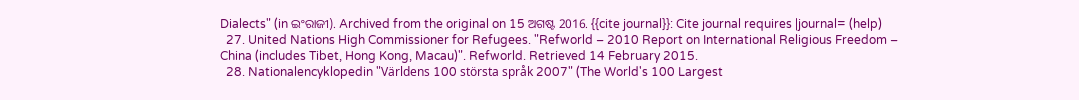Dialects" (in ଇଂରାଜୀ). Archived from the original on 15 ଅଗଷ୍ଟ 2016. {{cite journal}}: Cite journal requires |journal= (help)
  27. United Nations High Commissioner for Refugees. "Refworld – 2010 Report on International Religious Freedom – China (includes Tibet, Hong Kong, Macau)". Refworld. Retrieved 14 February 2015.
  28. Nationalencyklopedin "Världens 100 största språk 2007" (The World's 100 Largest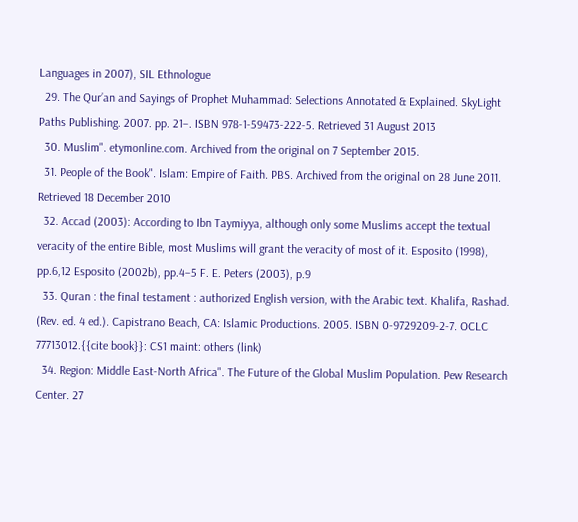Languages in 2007), SIL Ethnologue
  29. The Qurʼan and Sayings of Prophet Muhammad: Selections Annotated & Explained. SkyLight Paths Publishing. 2007. pp. 21–. ISBN 978-1-59473-222-5. Retrieved 31 August 2013
  30. Muslim". etymonline.com. Archived from the original on 7 September 2015.
  31. People of the Book". Islam: Empire of Faith. PBS. Archived from the original on 28 June 2011. Retrieved 18 December 2010
  32. Accad (2003): According to Ibn Taymiyya, although only some Muslims accept the textual veracity of the entire Bible, most Muslims will grant the veracity of most of it. Esposito (1998), pp.6,12 Esposito (2002b), pp.4–5 F. E. Peters (2003), p.9
  33. Quran : the final testament : authorized English version, with the Arabic text. Khalifa, Rashad. (Rev. ed. 4 ed.). Capistrano Beach, CA: Islamic Productions. 2005. ISBN 0-9729209-2-7. OCLC 77713012.{{cite book}}: CS1 maint: others (link)
  34. Region: Middle East-North Africa". The Future of the Global Muslim Population. Pew Research Center. 27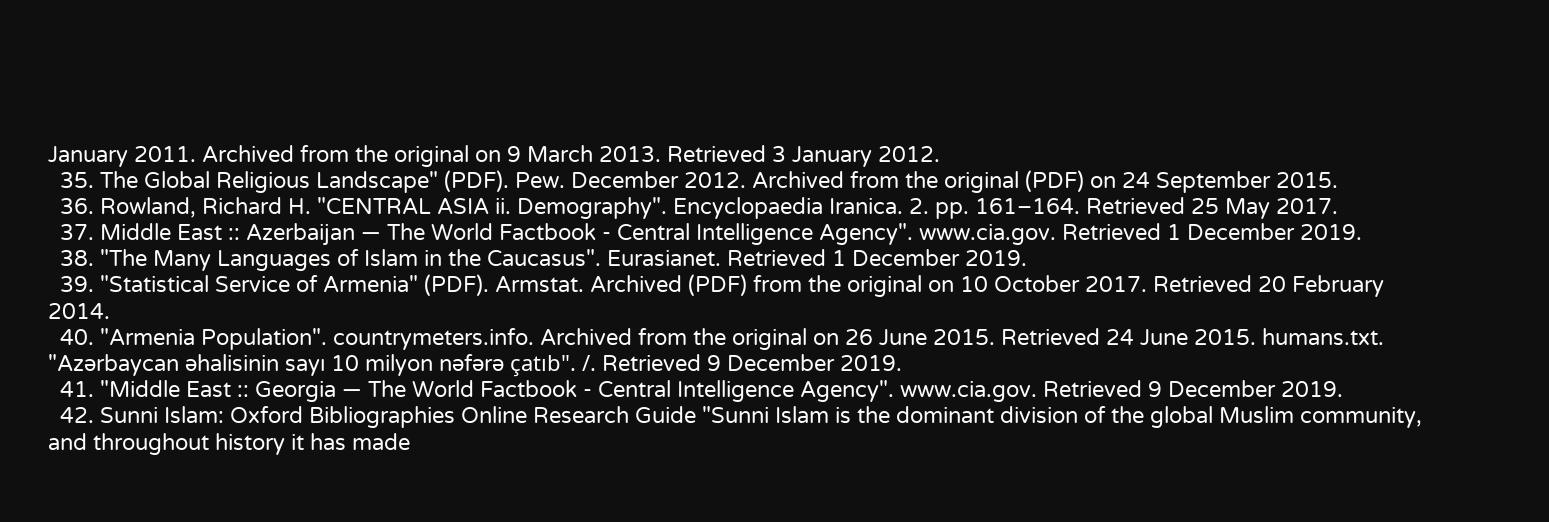January 2011. Archived from the original on 9 March 2013. Retrieved 3 January 2012.
  35. The Global Religious Landscape" (PDF). Pew. December 2012. Archived from the original (PDF) on 24 September 2015.
  36. Rowland, Richard H. "CENTRAL ASIA ii. Demography". Encyclopaedia Iranica. 2. pp. 161–164. Retrieved 25 May 2017.
  37. Middle East :: Azerbaijan — The World Factbook - Central Intelligence Agency". www.cia.gov. Retrieved 1 December 2019.
  38. "The Many Languages of Islam in the Caucasus". Eurasianet. Retrieved 1 December 2019.
  39. "Statistical Service of Armenia" (PDF). Armstat. Archived (PDF) from the original on 10 October 2017. Retrieved 20 February 2014.
  40. "Armenia Population". countrymeters.info. Archived from the original on 26 June 2015. Retrieved 24 June 2015. humans.txt. "Azərbaycan əhalisinin sayı 10 milyon nəfərə çatıb". /. Retrieved 9 December 2019.
  41. "Middle East :: Georgia — The World Factbook - Central Intelligence Agency". www.cia.gov. Retrieved 9 December 2019.
  42. Sunni Islam: Oxford Bibliographies Online Research Guide "Sunni Islam is the dominant division of the global Muslim community, and throughout history it has made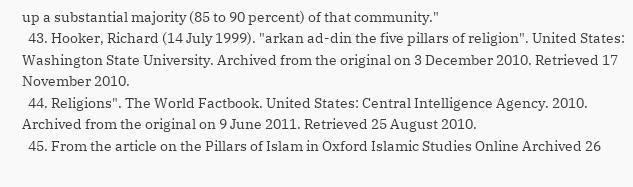up a substantial majority (85 to 90 percent) of that community."
  43. Hooker, Richard (14 July 1999). "arkan ad-din the five pillars of religion". United States: Washington State University. Archived from the original on 3 December 2010. Retrieved 17 November 2010.
  44. Religions". The World Factbook. United States: Central Intelligence Agency. 2010. Archived from the original on 9 June 2011. Retrieved 25 August 2010.
  45. From the article on the Pillars of Islam in Oxford Islamic Studies Online Archived 26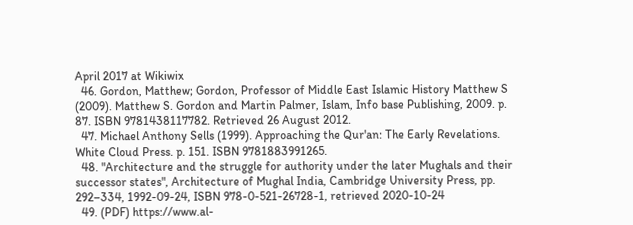April 2017 at Wikiwix
  46. Gordon, Matthew; Gordon, Professor of Middle East Islamic History Matthew S (2009). Matthew S. Gordon and Martin Palmer, Islam, Info base Publishing, 2009. p. 87. ISBN 9781438117782. Retrieved 26 August 2012.
  47. Michael Anthony Sells (1999). Approaching the Qur'an: The Early Revelations. White Cloud Press. p. 151. ISBN 9781883991265.
  48. "Architecture and the struggle for authority under the later Mughals and their successor states", Architecture of Mughal India, Cambridge University Press, pp. 292–334, 1992-09-24, ISBN 978-0-521-26728-1, retrieved 2020-10-24
  49. (PDF) https://www.al-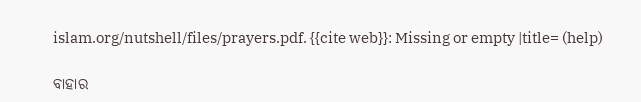islam.org/nutshell/files/prayers.pdf. {{cite web}}: Missing or empty |title= (help)

ବାହାର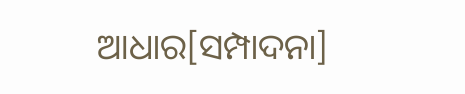ଆଧାର[ସମ୍ପାଦନା]